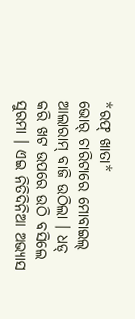*ରଫ୍ ଖାତା*
ଭୋର୍ ଚାରିଟାରେ ମୋବାଇଲ୍ ଆଲାରାମ୍ ବାଜି ଉଠିଲା । ଧଡ୍ କରି ଖଟ ଉପରେ ଉଠି ବସିଲେ ସୁରମା । ଏଇ ନିତିଦିନିଆ ଅଭ୍ୟାସ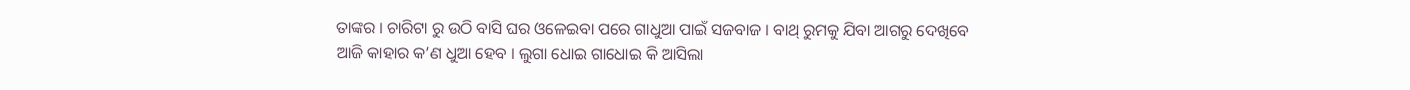ତାଙ୍କର । ଚାରିଟା ରୁ ଉଠି ବାସି ଘର ଓଳେଇବା ପରେ ଗାଧୁଆ ପାଇଁ ସଜବାଜ । ବାଥ୍ ରୁମକୁ ଯିବା ଆଗରୁ ଦେଖିବେ ଆଜି କାହାର କ’ଣ ଧୁଆ ହେବ । ଲୁଗା ଧୋଇ ଗାଧୋଇ କି ଆସିଲା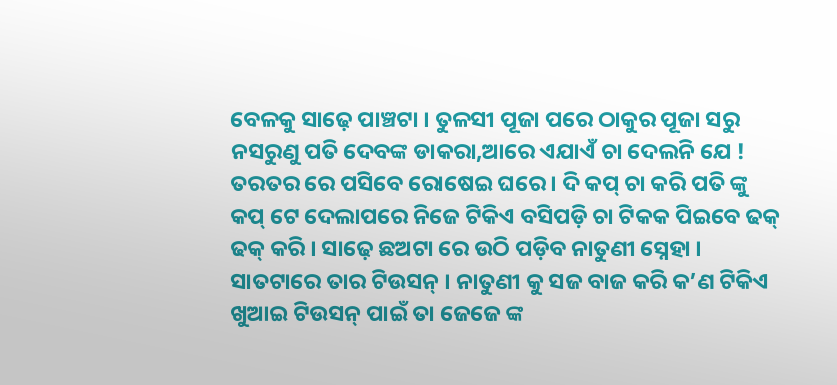ବେଳକୁ ସାଢ଼େ ପାଞ୍ଚଟା । ତୁଳସୀ ପୂଜା ପରେ ଠାକୁର ପୂଜା ସରୁ ନସରୁଣୁ ପତି ଦେବଙ୍କ ଡାକରା,ଆରେ ଏଯାଏଁ ଚା ଦେଲନି ଯେ ! ତରତର ରେ ପସିବେ ରୋଷେଇ ଘରେ । ଦି କପ୍ ଚା କରି ପତି ଙ୍କୁ କପ୍ ଟେ ଦେଲାପରେ ନିଜେ ଟିକିଏ ବସିପଡ଼ି ଚା ଟିକକ ପିଇବେ ଢକ୍ ଢକ୍ କରି । ସାଢ଼େ ଛଅଟା ରେ ଉଠି ପଡ଼ିବ ନାତୁଣୀ ସ୍ନେହା । ସାତଟାରେ ତାର ଟିଉସନ୍ । ନାତୁଣୀ କୁ ସଜ ବାଜ କରି କ’ଣ ଟିକିଏ ଖୁଆଇ ଟିଉସନ୍ ପାଇଁ ତା ଜେଜେ ଙ୍କ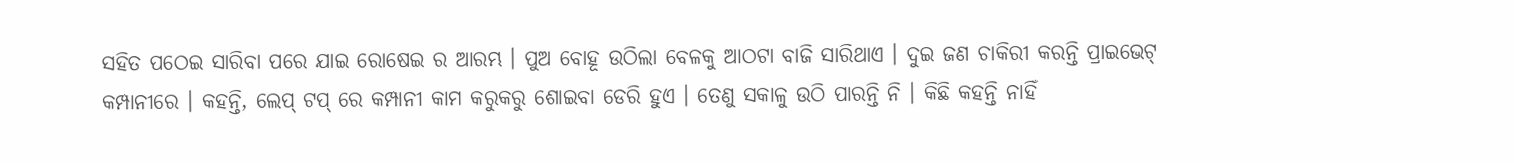ସହିତ ପଠେଇ ସାରିବା ପରେ ଯାଇ ରୋଷେଇ ର ଆରମ୍ଭ । ପୁଅ ବୋହୂ ଉଠିଲା ବେଳକୁ ଆଠଟା ବାଜି ସାରିଥାଏ । ଦୁଇ ଜଣ ଚାକିରୀ କରନ୍ତି ପ୍ରାଇଭେଟ୍ କମ୍ପାନୀରେ । କହନ୍ତି, ଲେପ୍ ଟପ୍ ରେ କମ୍ପାନୀ କାମ କରୁକରୁ ଶୋଇବା ଡେରି ହୁଏ । ତେଣୁ ସକାଳୁ ଉଠି ପାରନ୍ତି ନି । କିଛି କହନ୍ତି ନାହିଁ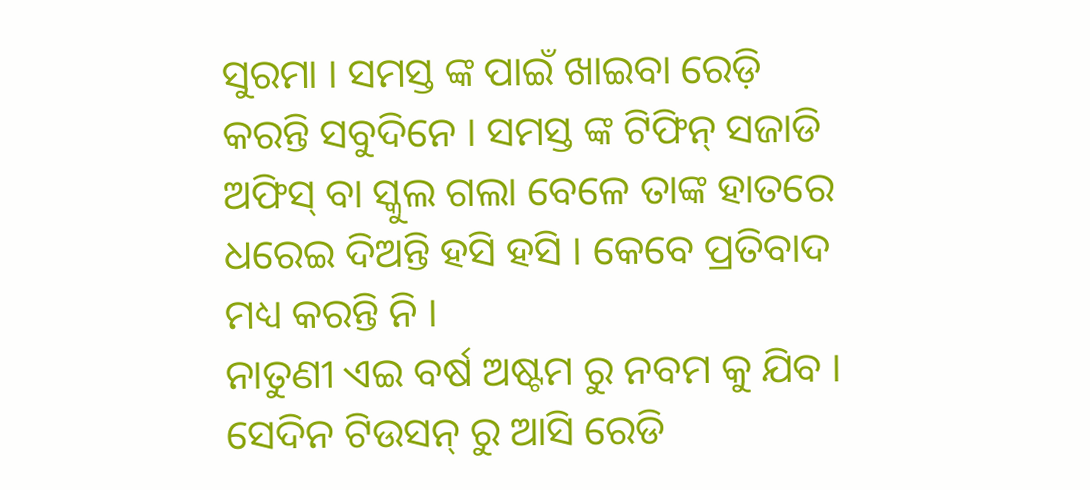ସୁରମା । ସମସ୍ତ ଙ୍କ ପାଇଁ ଖାଇବା ରେଡ଼ି କରନ୍ତି ସବୁଦିନେ । ସମସ୍ତ ଙ୍କ ଟିଫିନ୍ ସଜାଡି ଅଫିସ୍ ବା ସ୍କୁଲ ଗଲା ବେଳେ ତାଙ୍କ ହାତରେ ଧରେଇ ଦିଅନ୍ତି ହସି ହସି । କେବେ ପ୍ରତିବାଦ ମଧ୍ୟ କରନ୍ତି ନି ।
ନାତୁଣୀ ଏଇ ବର୍ଷ ଅଷ୍ଟମ ରୁ ନବମ କୁ ଯିବ । ସେଦିନ ଟିଉସନ୍ ରୁ ଆସି ରେଡି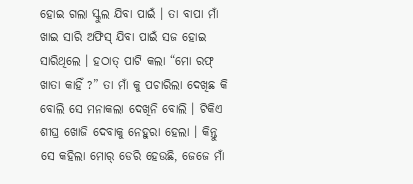ହୋଇ ଗଲା ସ୍କୁଲ ଯିବା ପାଇଁ । ତା ବାପା ମାଁ ଖାଇ ସାରି ଅଫିସ୍ ଯିବା ପାଇଁ ସଜ ହୋଇ ସାରିଥିଲେ । ହଠାତ୍ ପାଟି କଲା “ମୋ ରଫ୍ ଖାତା କାହିଁ ?” ତା ମାଁ କୁ ପଚାରିଲା ଦେଖିଛ କି ବୋଲି ସେ ମନାକଲା ଦେଖିନି ବୋଲି । ଟିକିଏ ଶୀଘ୍ର ଖୋଜି ଦେବାକୁ ନେହୁରା ହେଲା । କିନ୍ତୁ ସେ କହିଲା ମୋର୍ ଡେରି ହେଉଛି, ଜେଜେ ମାଁ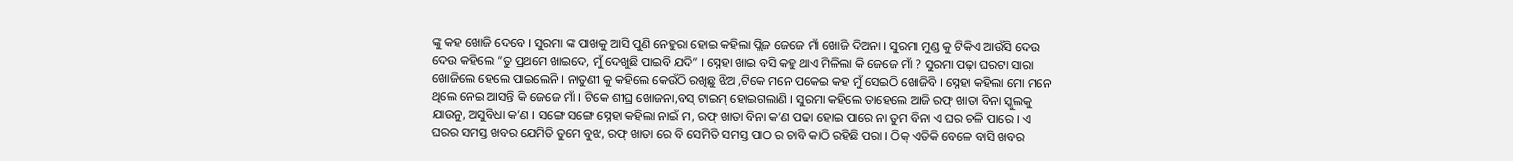ଙ୍କୁ କହ ଖୋଜି ଦେବେ । ସୁରମା ଙ୍କ ପାଖକୁ ଆସି ପୁଣି ନେହୁରା ହୋଇ କହିଲା ପ୍ଲିଜ ଜେଜେ ମାଁ ଖୋଜି ଦିଅନା । ସୁରମା ମୁଣ୍ଡ କୁ ଟିକିଏ ଆଉଁସି ଦେଉ ଦେଉ କହିଲେ “ତୁ ପ୍ରଥମେ ଖାଇଦେ, ମୁଁ ଦେଖୁଛି ପାଇବି ଯଦି” । ସ୍ନେହା ଖାଇ ବସି କହୁ ଥାଏ ମିଳିଲା କି ଜେଜେ ମାଁ ? ସୁରମା ପଢ଼ା ଘରଟା ସାରା ଖୋଜିଲେ ହେଲେ ପାଇଲେନି । ନାତୁଣୀ କୁ କହିଲେ କେଉଁଠି ରଖିଛୁ ଝିଅ ,ଟିକେ ମନେ ପକେଇ କହ ମୁଁ ସେଇଠି ଖୋଜିବି । ସ୍ନେହା କହିଲା ମୋ ମନେ ଥିଲେ ନେଇ ଆସନ୍ତି କି ଜେଜେ ମାଁ । ଟିକେ ଶୀଘ୍ର ଖୋଜନା,ବସ୍ ଟାଇମ୍ ହୋଇଗଲାଣି । ସୁରମା କହିଲେ ତାହେଲେ ଆଜି ରଫ୍ ଖାତା ବିନା ସ୍କୁଲକୁ ଯାଉନୁ, ଅସୁବିଧା କ’ଣ । ସଙ୍ଗେ ସଙ୍ଗେ ସ୍ନେହା କହିଲା ନାଇଁ ମ, ରଫ୍ ଖାତା ବିନା କ’ଣ ପଢା ହୋଇ ପାରେ ନା ତୁମ ବିନା ଏ ଘର ଚଳି ପାରେ । ଏ ଘରର ସମସ୍ତ ଖବର ଯେମିତି ତୁମେ ବୁଝ, ରଫ୍ ଖାତା ରେ ବି ସେମିତି ସମସ୍ତ ପାଠ ର ଚାବି କାଠି ରହିଛି ପରା । ଠିକ୍ ଏତିକି ବେଳେ ବାସି ଖବର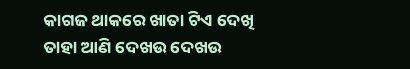କାଗଜ ଥାକରେ ଖାତା ଟିଏ ଦେଖି ତାହା ଆଣି ଦେଖଉ ଦେଖଉ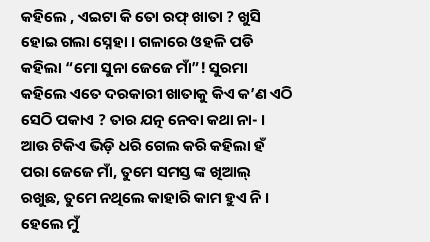କହିଲେ , ଏଇଟା କି ତୋ ରଫ୍ ଖାତା ? ଖୁସି ହୋଇ ଗଲା ସ୍ନେହା । ଗଳାରେ ଓହଳି ପଡି କହିଲା “ମୋ ସୁନା ଜେଜେ ମାଁ”! ସୁରମା କହିଲେ ଏତେ ଦରକାରୀ ଖାତାକୁ କିଏ କ’ଣ ଏଠି ସେଠି ପକାଏ ? ତାର ଯତ୍ନ ନେବା କଥା ନା- । ଆଉ ଟିକିଏ ଭିଡ଼ି ଧରି ଗେଲ କରି କହିଲା ହଁ ପରା ଜେଜେ ମାଁ, ତୁମେ ସମସ୍ତ ଙ୍କ ଖିଆଲ୍ ରଖୁଛ, ତୁମେ ନଥିଲେ କାହାରି କାମ ହୁଏ ନି । ହେଲେ ମୁଁ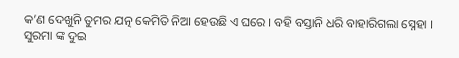କ’ଣ ଦେଖୁନି ତୁମର ଯତ୍ନ କେମିତି ନିଆ ହେଉଛି ଏ ଘରେ । ବହି ବସ୍ତାନି ଧରି ବାହାରିଗଲା ସ୍ନେହା । ସୁରମା ଙ୍କ ଦୁଇ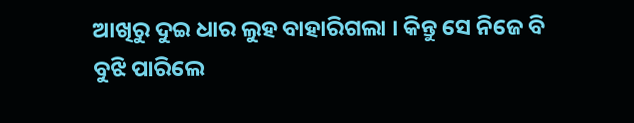ଆଖିରୁ ଦୁଇ ଧାର ଲୁହ ବାହାରିଗଲା । କିନ୍ତୁ ସେ ନିଜେ ବି ବୁଝି ପାରିଲେ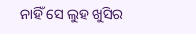ନାହିଁ ସେ ଲୁହ ଖୁସିର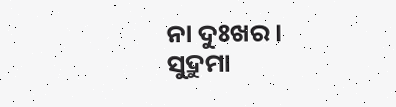ନା ଦୁଃଖର ।
ସୁଦ୍ରୁମା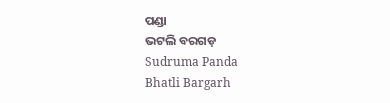ପଣ୍ଡା
ଭଟଲି ବରଗଡ଼
Sudruma Panda
Bhatli Bargarh